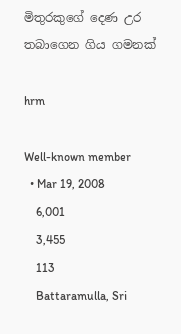මිතුරකුගේ දෙණ උර තබාගෙන ගිය ගමනක්

hrm

Well-known member
  • Mar 19, 2008
    6,001
    3,455
    113
    Battaramulla, Sri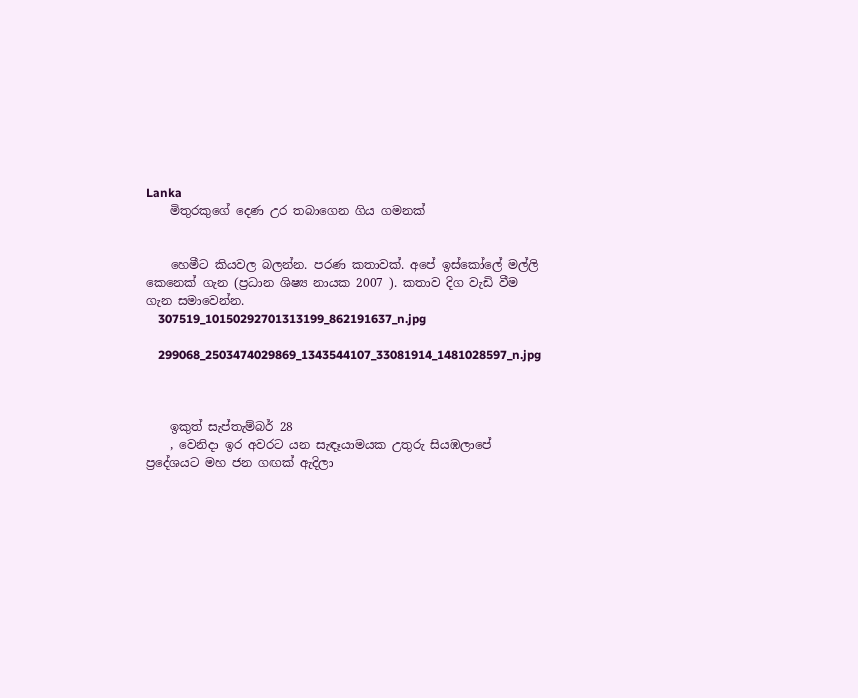Lanka
    මිතුරකුගේ දෙණ උර තබාගෙන ගිය ගමනක්


    හෙමීට කියවල බලන්න. පරණ කතාවක්. අපේ ඉස්කෝලේ මල්ලි කෙනෙක් ගැන (ප්‍රධාන ශිෂ්‍ය නායක 2007 ). කතාව දිග වැඩි වීම ගැන සමාවෙන්න.
    307519_10150292701313199_862191637_n.jpg

    299068_2503474029869_1343544107_33081914_1481028597_n.jpg



    ඉකුත් සැප්තැම්බර් 28
    , වෙනිදා ඉර අවරට යන සැඳෑයාමයක උතුරු සියඹලාපේ ප්‍රදේශයට මහ ජන ගඟක් ඇදිලා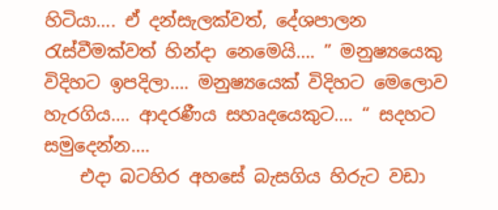හිටියා…. ඒ දන්සැලක්වත්, දේශපාලන රැස්වීමක්වත් හින්දා නෙමෙයි…. ” මනුෂ්‍යයෙකු විදිහට ඉපදිලා…. මනුෂ්‍යයෙක් විදිහට මෙලොව හැරගිය…. ආදරණීය සහෘදයෙකුට…. “ සදහට සමුදෙන්න….
    එදා බටහිර අහසේ බැසගිය හිරුට වඩා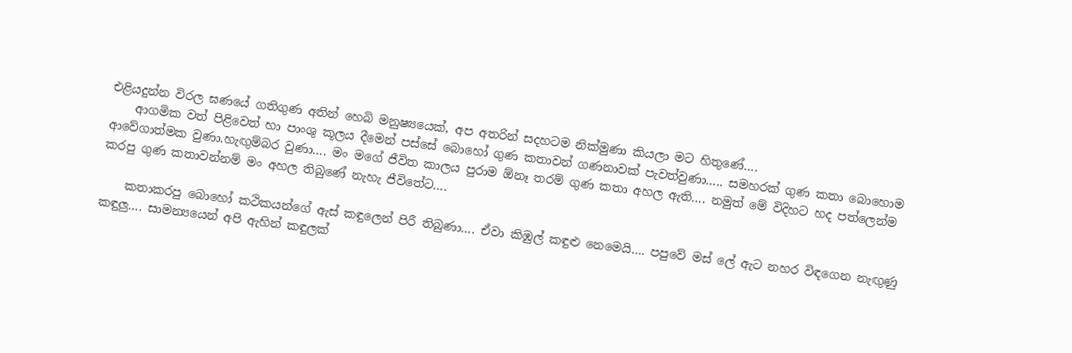එළියදුන්න විරල ඝණයේ ගතිගුණ අතින් හෙබි මනුෂ්‍යයෙක්, අප අතරින් සදහටම නික්මුණා කියලා මට හිතුණේ….
    ආගමික වත් පිළිවෙත් හා පාංශු කූලය දීමෙන් පස්සේ බොහෝ ගුණ කතාවන් ගණනාවක් පැවත්වුණා….. සමහරක් ගුණ කතා බොහොම ආවේගාත්මක වුණා.හැඟුම්බර වුණා…. මං මගේ ජීවිත කාලය පුරාම ඕනෑ තරම් ගුණ කතා අහල ඇති…. නමුත් මේ විදිහට හද පත්ලෙන්ම කරපු ගුණ කතාවන්නම් මං අහල තිබුණේ නැහැ ජීවිතේට….

    කතාකරපු බොහෝ කථිකයන්ගේ ඇස් කඳුලෙන් පිරී තිබුණා…. ඒවා කිඹුල් කඳුළු නෙමෙයි…. පපුවේ මස් ලේ ඇට නහර විඳගෙන නැඟුණු කඳුලු…. සාමන්‍යයෙන් අපි ඇහින් කඳුලක්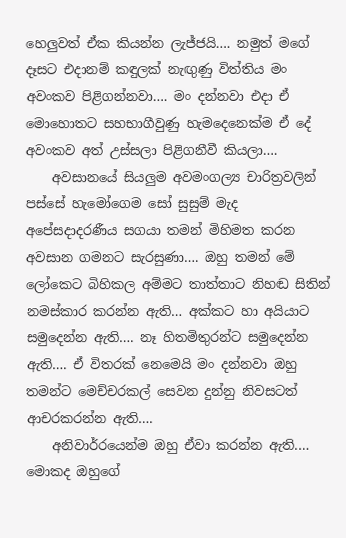හෙලුවත් ඒක කියන්න ලැජ්ජයි…. නමුත් මගේ දෑසට එදානම් කඳුලක් නැඟුණු විත්තිය මං අවංකව පිළිගන්නවා…. මං දන්නවා එදා ඒ මොහොතට සහභාගීවුණු හැමදෙනෙක්ම ඒ දේ අවංකව අත් උස්සලා පිළිගනීවී කියලා….
    අවසානයේ සියලුම අවමංගල්‍ය චාරිත්‍රවලින් පස්සේ හැමෝගෙම සෝ සුසුම් මැද අපේසදාදරණීය සගයා තමන් මිහිමත කරන අවසාන ගමනට සැරසුණා…. ඔහු තමන් මේ ලෝකෙට බිහිකල අම්මට තාත්තාට නිහඬ සිතින් නමස්කාර කරන්න ඇති… අක්කට හා අයියාට සමුදෙන්න ඇති…. නෑ හිතමිතුරන්ට සමුදෙන්න ඇති…. ඒ විතරක් නෙමෙයි මං දන්නවා ඔහු තමන්ට මෙච්චරකල් සෙවන දුන්නු නිවසටත් ආචරකරන්න ඇති….
    අනිවාර්‍රයෙන්ම ඔහු ඒවා කරන්න ඇති.… මොකද ඔහුගේ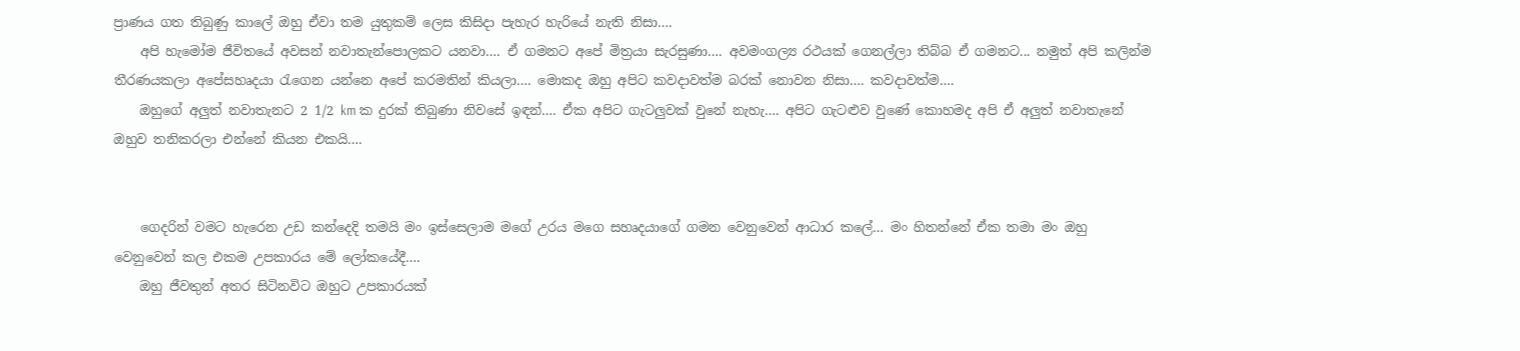ප්‍රාණය ගත තිබුණු කාලේ ඔහු ඒවා තම යුතුකම් ලෙස කිසිදා පැහැර හැරියේ නැති නිසා….
    අපි හැමෝම ජීවිතයේ අවසන් නවාතැන්පොලකට යනවා…. ඒ ගමනට අපේ මිත්‍රයා සැරසුණා…. අවමංගල්‍ය රථයක් ගෙනල්ලා තිබ්බ ඒ ගමනට... නමුත් අපි කලින්ම තීරණයකලා අපේසහෘදයා රැගෙන යන්නෙ අපේ කරමතින් කියලා…. මොකද ඔහු අපිට කවදාවත්ම බරක් නොවන නිසා…. කවදාවත්ම….
    ඔහුගේ අලුත් නවාතැනට 2 1/2 km ක දුරක් තිබුණා නිවසේ ඉඳන්…. ඒක අපිට ගැටලුවක් වුනේ නැහැ…. අපිට ගැටළුව වුණේ කොහමද අපි ඒ අලුත් නවාතැනේ ඔහුව තනිකරලා එන්නේ කියන එකයි….


    ගෙදරින් වමට හැරෙන උඩ කන්දෙදි තමයි මං ඉස්සෙලාම මගේ උරය මගෙ සහෘදයාගේ ගමන වෙනුවෙන් ආධාර කලේ… මං හිතන්නේ ඒක තමා මං ඔහු වෙනුවෙන් කල එකම උපකාරය මේ ලෝකයේදී….
    ඔහු ජීවතුන් අතර සිටිනවිට ඔහුට උපකාරයක්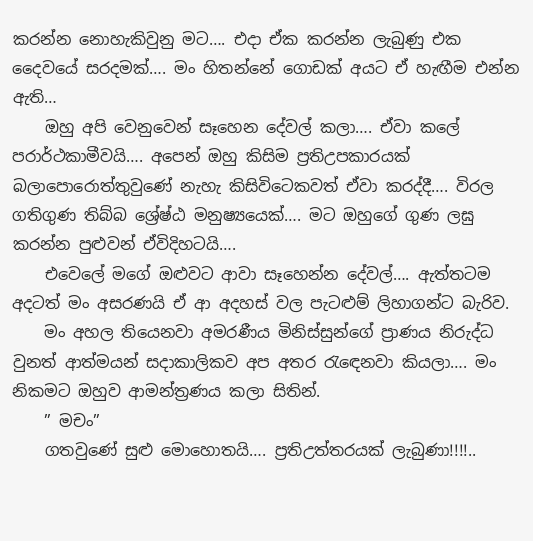කරන්න නොහැකිවුනු මට…. එදා ඒක කරන්න ලැබුණු එක දෛවයේ සරදමක්…. මං හිතන්නේ ගොඩක් අයට ඒ හැඟීම එන්න ඇති…
    ඔහු අපි වෙනුවෙන් සෑහෙන දේවල් කලා…. ඒවා කලේ පරාර්ථකාමීවයි…. අපෙන් ඔහු කිසිම ප්‍රතිඋපකාරයක් බලාපොරොත්තුවුණේ නැහැ කිසිවිටෙකවත් ඒවා කරද්දී…. විරල ගතිගුණ තිබ්බ ශ්‍රේෂ්ඨ මනුෂ්‍යයෙක්…. මට ඔහුගේ ගුණ ලඝු කරන්න පුළුවන් ඒවිදිහටයි….
    එවෙලේ මගේ ඔළුවට ආවා සෑහෙන්න දේවල්…. ඇත්තටම අදටත් මං අසරණයි ඒ ආ අදහස් වල පැටළුම් ලිහාගන්ට බැරිව.
    මං අහල තියෙනවා අමරණීය මිනිස්සුන්ගේ ප්‍රාණය නිරුද්ධ වුනත් ආත්මයන් සදාකාලිකව අප අතර රැඳෙනවා කියලා…. මං නිකමට ඔහුව ආමන්ත්‍රණය කලා සිතින්.
    ” මචං”
    ගතවුණේ සුළු මොහොතයි…. ප්‍රතිඋත්තරයක් ලැබුණා!!!!..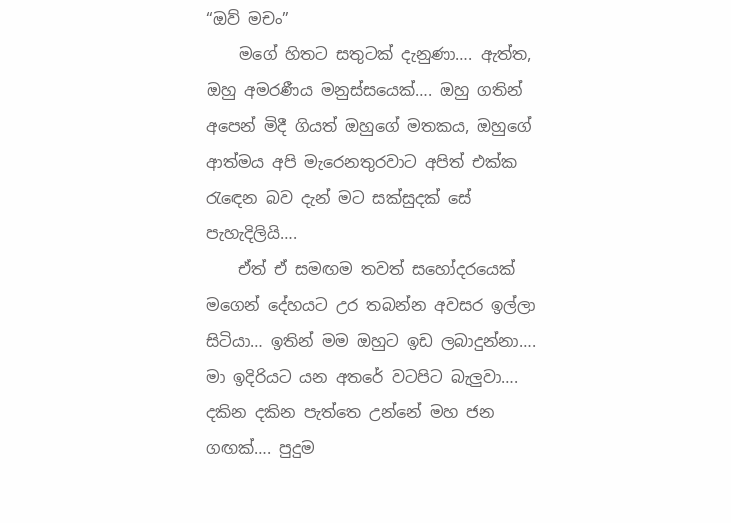“ඔව් මචං”
    මගේ හිතට සතුටක් දැනුණා…. ඇත්ත, ඔහු අමරණීය මනුස්සයෙක්…. ඔහු ගතින් අපෙන් මිදී ගියත් ඔහුගේ මතකය, ඔහුගේ ආත්මය අපි මැරෙනතුරවාට අපිත් එක්ක රැඳෙන බව දැන් මට සක්සුදක් සේ පැහැදිලියි….
    ඒත් ඒ සමඟම තවත් සහෝදරයෙක් මගෙන් දේහයට උර තබන්න අවසර ඉල්ලා සිටියා… ඉතින් මම ඔහුට ඉඩ ලබාදුන්නා…. මා ඉදිරියට යන අතරේ වටපිට බැලුවා…. දකින දකින පැත්තෙ උන්නේ මහ ජන ගඟක්…. පුදුම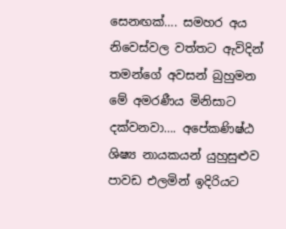සෙනඟක්…. සමහර අය නිවෙස්වල වත්තට ඇවිදින් තමන්ගේ අවසන් බුහුමන මේ අමරණීය මිනිසාට දක්වනවා…. අපේකණිෂ්ඨ ශිෂ්‍ය නායකයන් යුහුසුළුව පාවඩ එලමින් ඉදිරියට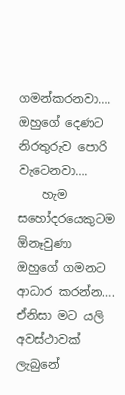ගමන්කරනවා…. ඔහුගේ දෙණට නිරතුරුව පොරි වැටෙනවා….
    හැම සහෝදරයෙකුටම ඕනෑවුණා ඔහුගේ ගමනට ආධාර කරන්න…. ඒනිසා මට යලි අවස්ථාවක් ලැබුනේ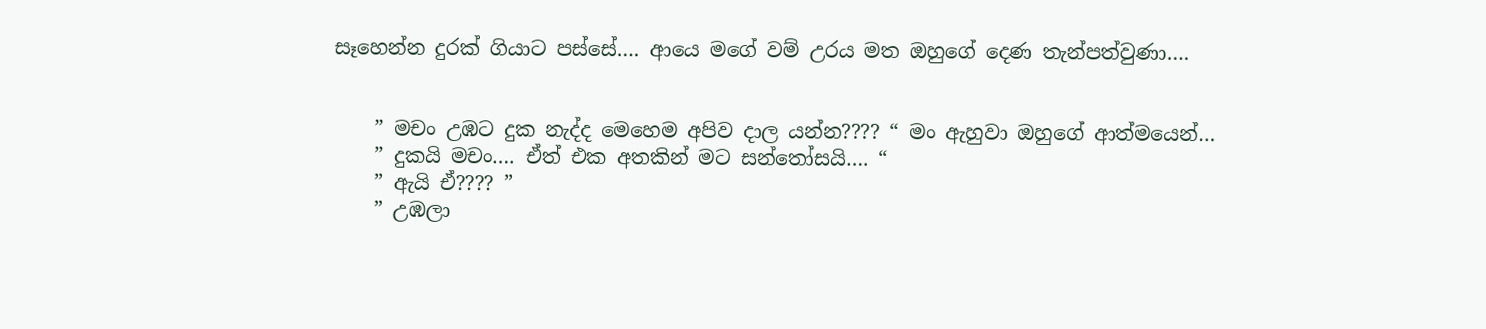සෑහෙන්න දුරක් ගියාට පස්සේ…. ආයෙ මගේ වම් උරය මත ඔහුගේ දෙණ තැන්පත්වුණා….


    ” මචං උඹට දුක නැද්ද මෙහෙම අපිව දාල යන්න???? “ මං ඇහුවා ඔහුගේ ආත්මයෙන්…
    ” දුකයි මචං…. ඒත් එක අතකින් මට සන්තෝසයි…. “
    ” ඇයි ඒ???? ”
    ” උඹලා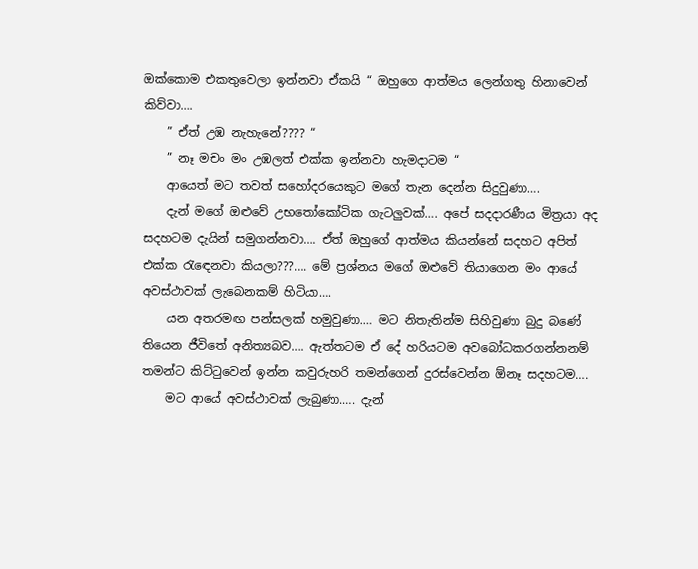ඔක්කොම එකතුවෙලා ඉන්නවා ඒකයි “ ඔහුගෙ ආත්මය ලෙන්ගතු හිනාවෙන් කිව්වා….
    ” ඒත් උඹ නැහැනේ???? “
    ” නෑ මචං මං උඹලත් එක්ක ඉන්නවා හැමදාටම “
    ආයෙත් මට තවත් සහෝදරයෙකුට මගේ තැන දෙන්න සිදුවුණා….
    දැන් මගේ ඔළුවේ උභතෝකෝටික ගැටලුවක්…. අපේ සදදාරණීය මිත්‍රයා අද සදහටම දැයින් සමුගන්නවා…. ඒත් ඔහුගේ ආත්මය කියන්නේ සදහට අපිත් එක්ක රැඳෙනවා කියලා???…. මේ ප්‍රශ්නය මගේ ඔළුවේ තියාගෙන මං ආයේ අවස්ථාවක් ලැබෙනකම් හිටියා….
    යන අතරමඟ පන්සලක් හමුවුණා.… මට නිතැතින්ම සිහිවුණා බුදු බණේ තියෙන ජීවිතේ අනිත්‍යබව…. ඇත්තටම ඒ දේ හරියටම අවබෝධකරගන්නනම් තමන්ට කිට්ටුවෙන් ඉන්න කවුරුහරි තමන්ගෙන් දුරස්වෙන්න ඕනෑ සදහටම….
    මට ආයේ අවස්ථාවක් ලැබුණා.…. දැන්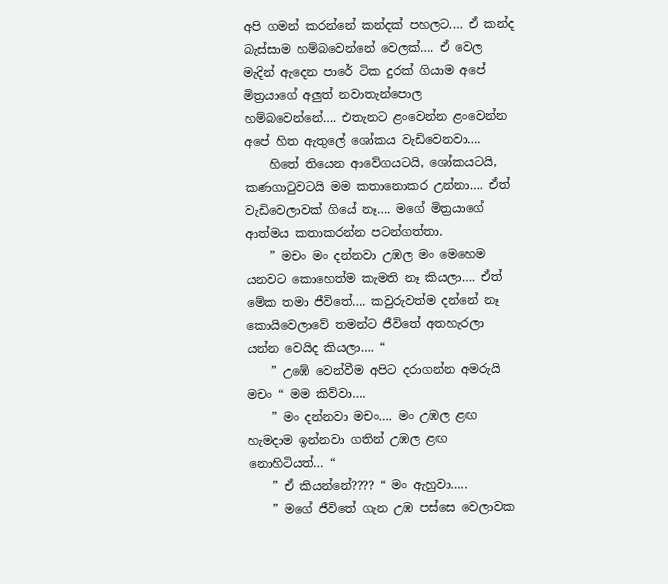අපි ගමන් කරන්නේ කන්දක් පහලට.… ඒ කන්ද බැස්සාම හම්බවෙන්නේ වෙලක්…. ඒ වෙල මැදින් ඇදෙන පාරේ ටික දුරක් ගියාම අපේ මිත්‍රයාගේ අලුත් නවාතැන්පොල හම්බවෙන්නේ…. එතැනට ළංවෙන්න ළංවෙන්න අපේ හිත ඇතුලේ ශෝකය වැඩිවෙනවා….
    හිතේ තියෙන ආවේගයටයි, ශෝකයටයි, කණගාටුවටයි මම කතානොකර උන්නා…. ඒත් වැඩිවෙලාවක් ගියේ නෑ…. මගේ මිත්‍රයාගේ ආත්මය කතාකරන්න පටන්ගත්තා.
    ” මචං මං දන්නවා උඹල මං මෙහෙම යනවට කොහෙත්ම කැමති නෑ කියලා…. ඒත් මේක තමා ජීවිතේ…. කවුරුවත්ම දන්නේ නෑ කොයිවෙලාවේ තමන්ට ජීවිතේ අතහැරලා යන්න වෙයිද කියලා…. “
    ” උඹේ වෙන්වීම අපිට දරාගන්න අමරුයි මචං “ මම කිව්වා….
    ” මං දන්නවා මචං…. මං උඹල ළඟ හැමදාම ඉන්නවා ගතින් උඹල ළඟ නොහිටියත්… “
    ” ඒ කියන්නේ???? “ මං ඇහුවා…..
    ” මගේ ජීවිතේ ගැන උඹ පස්සෙ වෙලාවක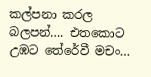කල්පනා කරල බලපන්…. එතකොට උඹට තේරේවී මචං…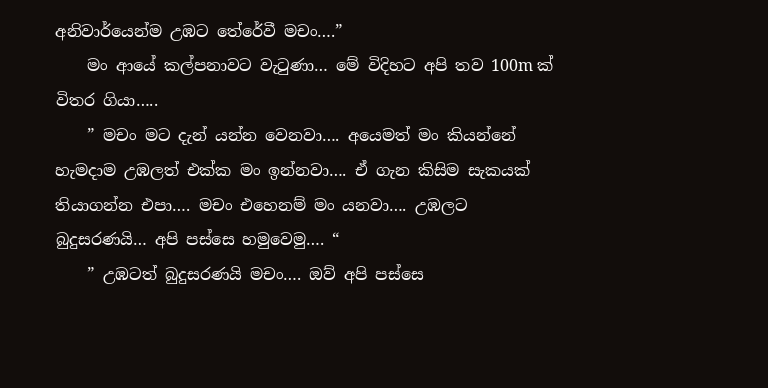අනිවාර්යෙන්ම උඹට තේරේවී මචං….”
    මං ආයේ කල්පනාවට වැටුණා… මේ විදිහට අපි තව 100m ක් විතර ගියා…..
    ” මචං මට දැන් යන්න වෙනවා…. අයෙමත් මං කියන්නේ හැමදාම උඹලත් එක්ක මං ඉන්නවා…. ඒ ගැන කිසිම සැකයක් තියාගන්න එපා…. මචං එහෙනම් මං යනවා…. උඹලට බුදුසරණයි… අපි පස්සෙ හමුවෙමු…. “
    ” උඹටත් බුදුසරණයි මචං…. ඔව් අපි පස්සෙ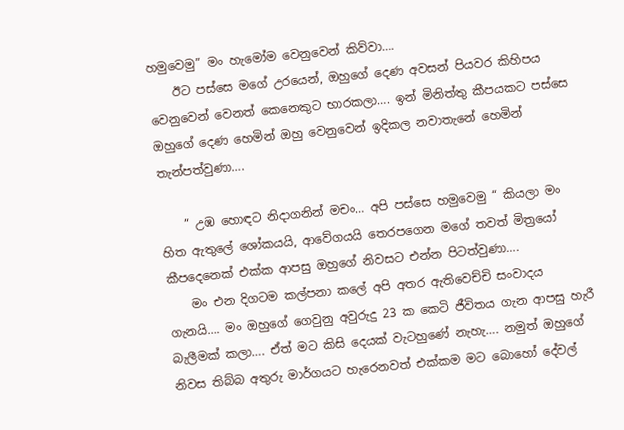හමුවෙමු” මං හැමෝම වෙනුවෙන් කිව්වා….
    ඊට පස්සෙ මගේ උරයෙන්, ඔහුගේ දෙණ අවසන් පියවර කිහිපය වෙනුවෙන් වෙනත් කෙනෙකුට භාරකලා…. ඉන් මිනිත්තු කීපයකට පස්සෙ ඔහුගේ දෙණ හෙමින් ඔහු වෙනුවෙන් ඉදිකල නවාතැනේ හෙමින් තැන්පත්වුණා….

    ” උඹ හොඳට නිදාගනින් මචං… අපි පස්සෙ හමුවෙමු “ කියලා මං හිත ඇතුලේ ශෝකයයි, ආවේගයයි තෙරපගෙන මගේ තවත් මිත්‍ර‍යෝ කීපදෙනෙක් එක්ක ආපසු ඔහුගේ නිවසට එන්න පිටත්වුණා….
    මං එන දිගටම කල්පනා කලේ අපි අතර ඇතිවෙච්චි සංවාදය ගැනයි…. මං ඔහුගේ ගෙවුනු අවුරුදු 23 ක කෙටි ජීවිතය ගැන ආපසු හැරී බැලීමක් කලා…. ඒත් මට කිසි දෙයක් වැටහුණේ නැහැ…. නමුත් ඔහුගේ නිවස තිබ්බ අතුරු මාර්ගයට හැරෙනවත් එක්කම මට බොහෝ දේවල්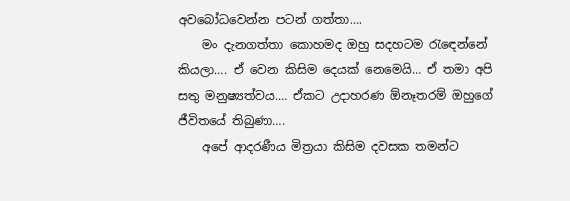අවබෝධවෙන්න පටන් ගත්තා….
    මං දැනගත්තා කොහමද ඔහු සදහටම රැඳෙන්නේ කියලා…. ඒ වෙන කිසිම දෙයක් නෙමෙයි… ඒ තමා අපි සතු මනුෂ්‍යත්වය.… ඒකට උදාහරණ ඕනෑතරම් ඔහුගේ ජීවිතයේ තිබුණා….
    අපේ ආදරණීය මිත්‍රයා කිසිම දවසක තමන්ට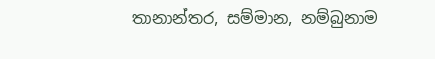තානාන්තර, සම්මාන, නම්බුනාම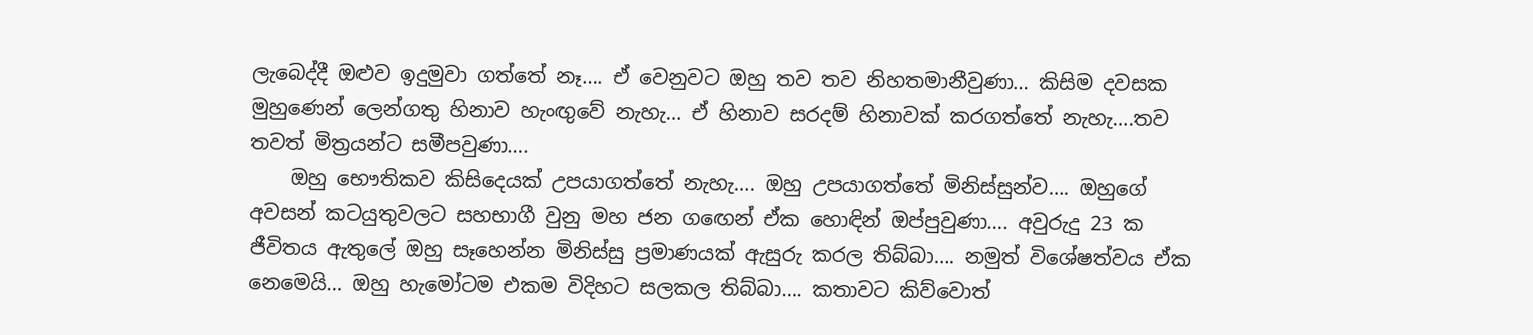ලැබෙද්දී ඔළුව ඉදුමුවා ගත්තේ නෑ…. ඒ වෙනුවට ඔහු තව තව නිහතමානීවුණා… කිසිම දවසක මුහුණෙන් ලෙන්ගතු හිනාව හැංඟුවේ නැහැ… ඒ හිනාව සරදම් හිනාවක් කරගත්තේ නැහැ….තව තවත් මිත්‍රයන්ට සමීපවුණා….
    ඔහු භෞතිකව කිසිදෙයක් උපයාගත්තේ නැහැ…. ඔහු උපයාගත්තේ මිනිස්සුන්ව…. ඔහුගේ අවසන් කටයුතුවලට සහභාගී වුනු මහ ජන ගඟෙන් ඒක හොඳින් ඔප්පුවුණා…. අවුරුදු 23 ක ජීවිතය ඇතුලේ ඔහු සෑහෙන්න මිනිස්සු ප්‍රමාණයක් ඇසුරු කරල තිබ්බා…. නමුත් විශේෂත්වය ඒක නෙමෙයි… ඔහු හැමෝටම එකම විදිහට සලකල තිබ්බා…. කතාවට කිව්වොත්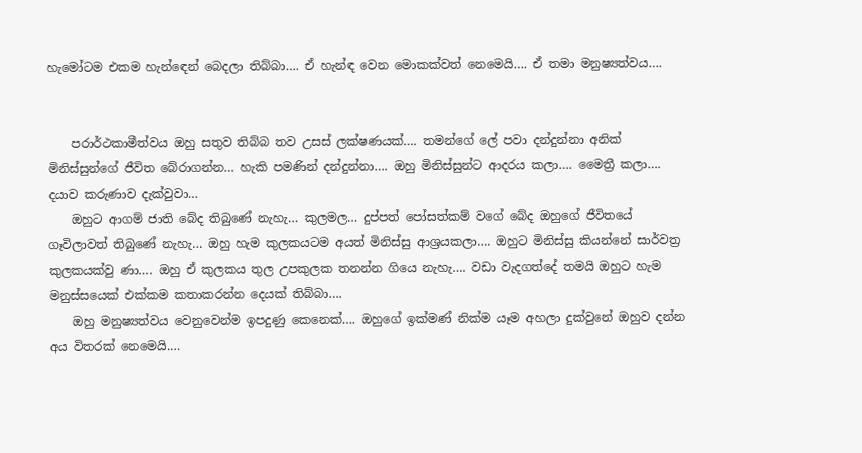හැමෝටම එකම හැන්ඳෙන් බෙදලා තිබ්බා…. ඒ හැන්ඳ වෙන මොකක්වත් නෙමෙයි…. ඒ තමා මනුෂ්‍යත්වය….


    පරාර්ථකාමීත්වය ඔහු සතුව තිබ්බ තව උසස් ලක්ෂණයක්…. තමන්ගේ ලේ පවා දන්දුන්නා අනික් මිනිස්සුන්ගේ ජීවිත බේරාගන්න… හැකි පමණින් දන්දුන්නා…. ඔහු මිනිස්සුන්ට ආදරය කලා…. මෛත්‍රී කලා…. දයාව කරුණාව දැක්වුවා…
    ඔහුට ආගම් ජාති බේද තිබුණේ නැහැ… කුලමල… දුප්පත් පෝසත්කම් වගේ බේද ඔහුගේ ජීවිතයේ ගෑවිලාවත් තිබුණේ නැහැ… ඔහු හැම කුලකයටම අයත් මිනිස්සු ආශ්‍රයකලා…. ඔහුට මිනිස්සු කියන්නේ සාර්වත්‍ර කුලකයක්වු ණා…. ඔහු ඒ කුලකය තුල උපකුලක තනන්න ගියෙ නැහැ…. වඩා වැදගත්දේ තමයි ඔහුට හැම මනුස්සයෙක් එක්කම කතාකරන්න දෙයක් තිබ්බා….
    ඔහු මනුෂ්‍යත්වය වෙනුවෙන්ම ඉපදුණු කෙනෙක්…. ඔහුගේ ඉක්මණ් නික්ම යෑම අහලා දුක්වුනේ ඔහුව දන්න අය විතරක් නෙමෙයි.…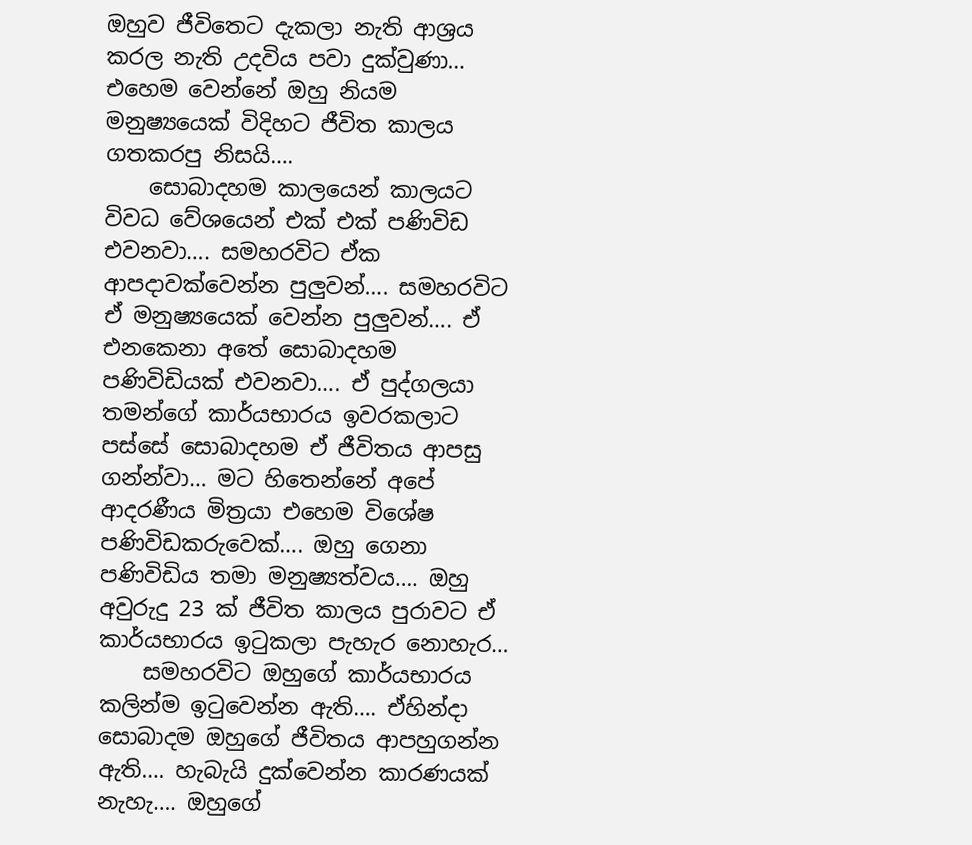ඔහුව ජීවිතෙට දැකලා නැති ආශ්‍රය කරල නැති උදවිය පවා දුක්වුණා… එහෙම වෙන්නේ ඔහු නියම මනුෂ්‍යයෙක් විදිහට ජීවිත කාලය ගතකරපු නිසයි….
    සොබාදහම කාලයෙන් කාලයට විවධ වේශයෙන් එක් එක් පණිවිඩ එවනවා…. සමහරවිට ඒක ආපදාවක්වෙන්න පුලුවන්…. සමහරවිට ඒ මනුෂ්‍යයෙක් වෙන්න පුලුවන්…. ඒ එනකෙනා අතේ සොබාදහම පණිවිඩියක් එවනවා…. ඒ පුද්ගලයා තමන්ගේ කාර්යභාරය ඉවරකලාට පස්සේ සොබාදහම ඒ ජීවිතය ආපසු ගන්න්වා… මට හිතෙන්නේ අපේ ආදරණීය මිත්‍රයා එහෙම විශේෂ පණිවිඩකරුවෙක්…. ඔහු ගෙනා පණිවිඩිය තමා මනුෂ්‍යත්වය…. ඔහු අවුරුදු 23 ක් ජීවිත කාලය පුරාවට ඒ කාර්යභාරය ඉටුකලා පැහැර නොහැර…
    සමහරවිට ඔහුගේ කාර්යභාරය කලින්ම ඉටුවෙන්න ඇති…. ඒහින්දා සොබාදම ඔහුගේ ජීවිතය ආපහුගන්න ඇති…. හැබැයි දුක්වෙන්න කාරණයක් නැහැ…. ඔහුගේ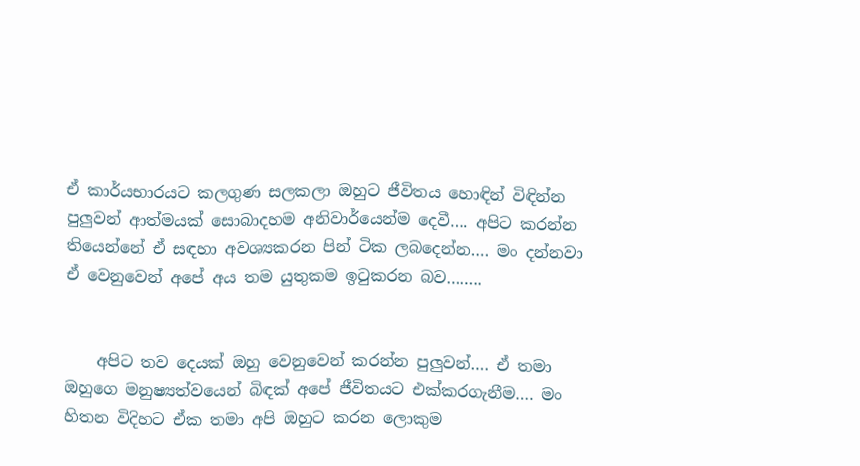ඒ කාර්යභාරයට කලගුණ සලකලා ඔහුට ජීවිතය හොඳින් විඳින්න පුලුවන් ආත්මයක් සොබාදහම අනිවාර්යෙන්ම දෙවී…. අපිට කරන්න තියෙන්නේ ඒ සඳහා අවශ්‍යකරන පින් ටික ලබදෙන්න…. මං දන්නවා ඒ වෙනුවෙන් අපේ අය තම යුතුකම ඉටුකරන බව……..


    අපිට තව දෙයක් ඔහු වෙනුවෙන් කරන්න පුලුවන්…. ඒ තමා ඔහුගෙ මනුෂ්‍යත්වයෙන් බිඳක් අපේ ජීවිතයට එක්කරගැනීම…. මං හිතන විදිහට ඒක තමා අපි ඔහුට කරන ලොකුම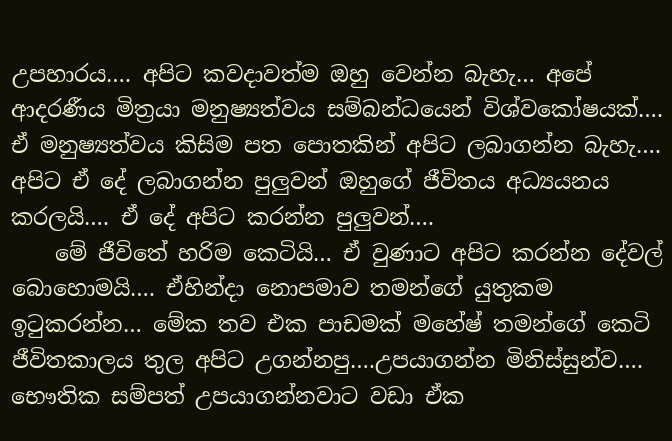උපහාරය…. අපිට කවදාවත්ම ඔහු වෙන්න බැහැ… අපේ ආදරණීය මිත්‍රයා මනුෂ්‍යත්වය සම්බන්ධයෙන් විශ්වකෝෂයක්…. ඒ මනුෂ්‍යත්වය කිසිම පත පොතකින් අපිට ලබාගන්න බැහැ…. අපිට ඒ දේ ලබාගන්න පුලුවන් ඔහුගේ ජීවිතය අධ්‍යයනය කරලයි…. ඒ දේ අපිට කරන්න පුලුවන්….
    මේ ජීවිතේ හරිම කෙටියි… ඒ වුණාට අපිට කරන්න දේවල් බොහොමයි…. ඒහින්දා නොපමාව තමන්ගේ යුතුකම ඉටුකරන්න… මේක තව එක පාඩමක් මහේෂ් තමන්ගේ කෙටි ජීවිතකාලය තුල අපිට උගන්නපු….උපයාගන්න මිනිස්සුන්ව…. භෞතික සම්පත් උපයාගන්නවාට වඩා ඒක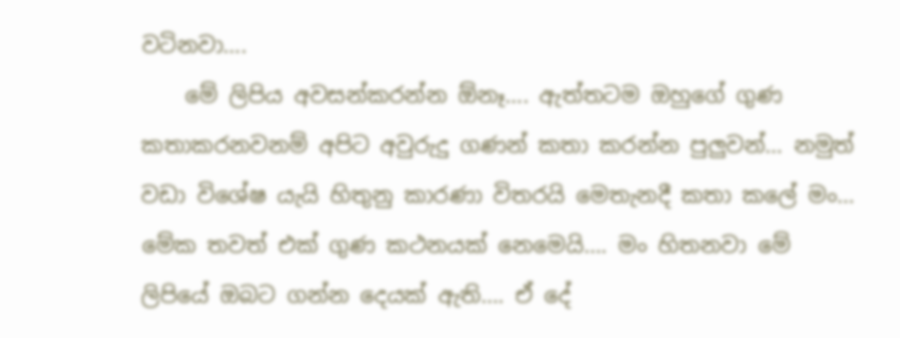වටිනවා….
    මේ ලිපිය අවසන්කරන්න ඕනෑ…. ඇත්තටම ඔහුගේ ගුණ කතාකරනවනම් අපිට අවුරුදු ගණන් කතා කරන්න පුලුවන්… නමුත් වඩා විශේෂ යැයි හිතුනු කාරණා විතරයි මෙතැනදී කතා කලේ මං… මේක තවත් එක් ගුණ කථනයක් නෙමෙයි…. මං හිතනවා මේ ලිපියේ ඔබට ගන්න දෙයක් ඇති…. ඒ දේ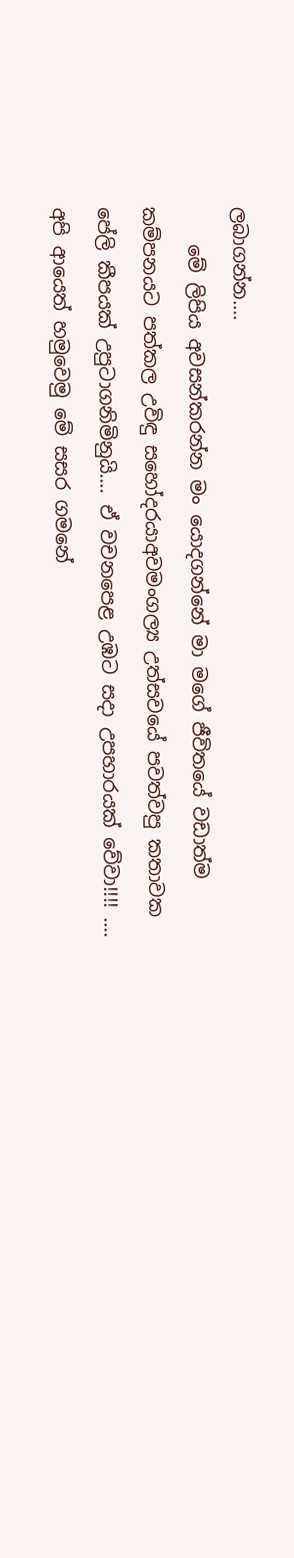ලබාගන්න….
    මේ ලිපිය අවසන්කරන්න මං යොදගන්නේ මා මගේ ජීවිතයේ වඩාත්ම කම්පනයට පත්කල උවිඳු සහෝදරයාඅවමංගල්‍ය උත්සවයේ පවත්වපු කතාවක පේලි කීපයක් උපුටාගනිමිනුයි…. ඒ වචනපෙළ උඹට සදා උපහාරයක් වේවා!!!! …. අපි ආයෙත් හමුවෙමු මේ සසර ගමනේ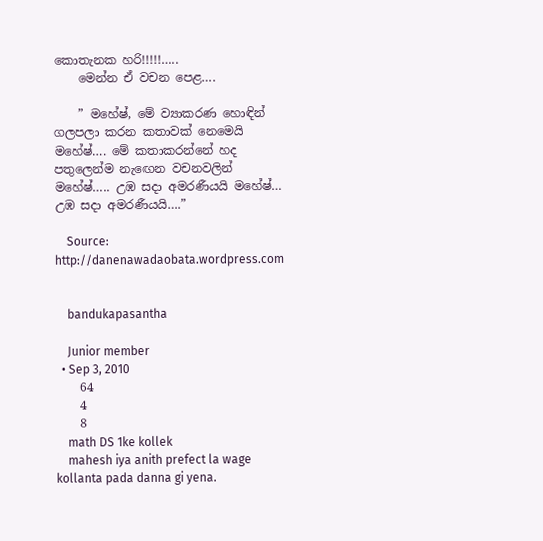කොතැනක හරි!!!!!…..
    මෙන්න ඒ වචන පෙළ….

    ” මහේෂ්, මේ ව්‍යාකරණ හොඳින් ගලපලා කරන කතාවක් නෙමෙයි මහේෂ්…. මේ කතාකරන්නේ හද පතුලෙන්ම නැඟෙන වචනවලින් මහේෂ්….. උඹ සදා අමරණීයයි මහේෂ්… උඹ සදා අමරණීයයි….”

    Source: http://danenawadaobata.wordpress.com


    bandukapasantha

    Junior member
  • Sep 3, 2010
    64
    4
    8
    math DS 1ke kollek
    mahesh iya anith prefect la wage kollanta pada danna gi yena.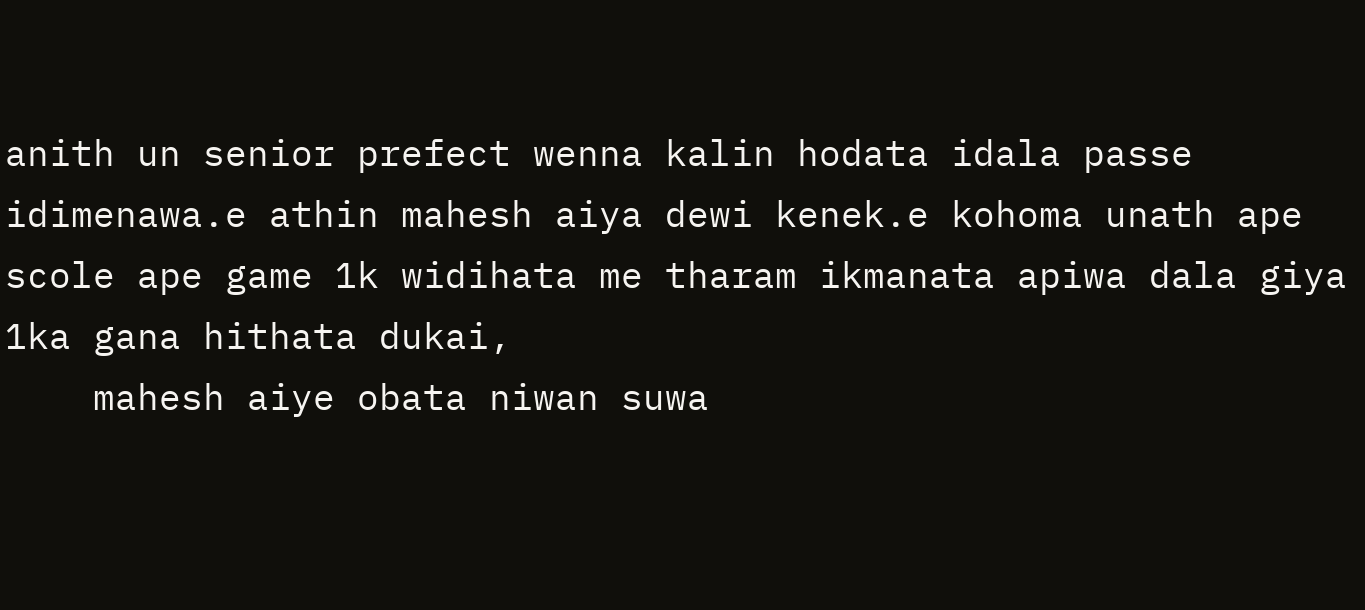anith un senior prefect wenna kalin hodata idala passe idimenawa.e athin mahesh aiya dewi kenek.e kohoma unath ape scole ape game 1k widihata me tharam ikmanata apiwa dala giya 1ka gana hithata dukai,
    mahesh aiye obata niwan suwa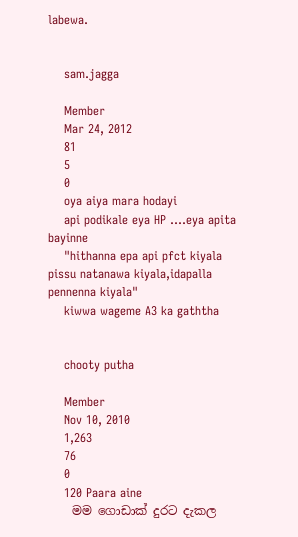labewa.


    sam.jagga

    Member
    Mar 24, 2012
    81
    5
    0
    oya aiya mara hodayi
    api podikale eya HP ....eya apita bayinne
    "hithanna epa api pfct kiyala pissu natanawa kiyala,idapalla pennenna kiyala"
    kiwwa wageme A3 ka gaththa


    chooty putha

    Member
    Nov 10, 2010
    1,263
    76
    0
    120 Paara aine
    මම ගොඩාක් දුරට දැකල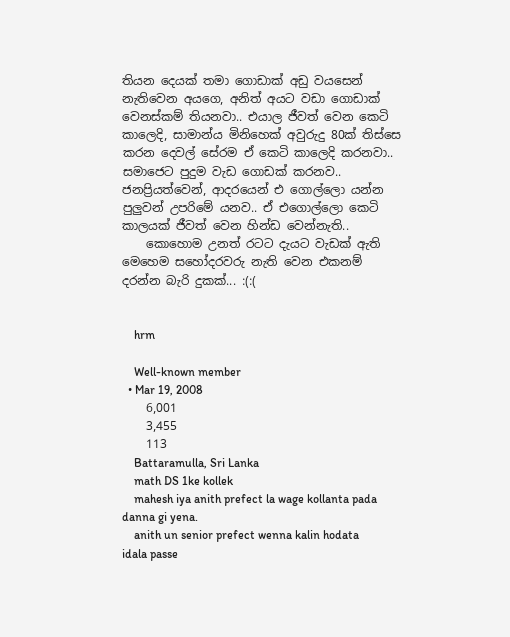තියන දෙයක් තමා ගොඩාක් අඩු වයසෙන් නැතිවෙන අයගෙ, අනිත් අයට වඩා ගොඩාක් වෙනස්කම් තියනවා.. එයාල ජීවත් වෙන කෙටි කාලෙදි, සාමාන්ය මිනිහෙක් අවුරුදු 80ක් තිස්සෙ කරන දෙවල් සේරම ඒ කෙටි කාලෙදි කරනවා.. සමාජෙට පුදුම වැඩ ගොඩක් කරනව.. ජනප්‍රියත්වෙන්, ආදරයෙන් එ ගොල්ලො යන්න පුලුවන් උපරිමේ යනව.. ඒ එගොල්ලො කෙටි කාලයක් ජීවත් වෙන හින්ඩ වෙන්නැති..
    කොහොම උනත් රටට දැයට වැඩක් ඇති මෙහෙම සහෝදරවරු නැති වෙන එකනම් දරන්න බැරි දුකක්... :(:(


    hrm

    Well-known member
  • Mar 19, 2008
    6,001
    3,455
    113
    Battaramulla, Sri Lanka
    math DS 1ke kollek
    mahesh iya anith prefect la wage kollanta pada danna gi yena.
    anith un senior prefect wenna kalin hodata idala passe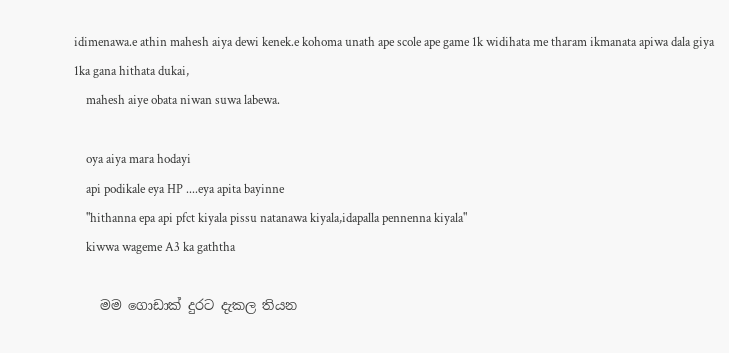idimenawa.e athin mahesh aiya dewi kenek.e kohoma unath ape scole ape game 1k widihata me tharam ikmanata apiwa dala giya 1ka gana hithata dukai,
    mahesh aiye obata niwan suwa labewa.

    oya aiya mara hodayi
    api podikale eya HP ....eya apita bayinne
    "hithanna epa api pfct kiyala pissu natanawa kiyala,idapalla pennenna kiyala"
    kiwwa wageme A3 ka gaththa

    මම ගොඩාක් දුරට දැකල තියන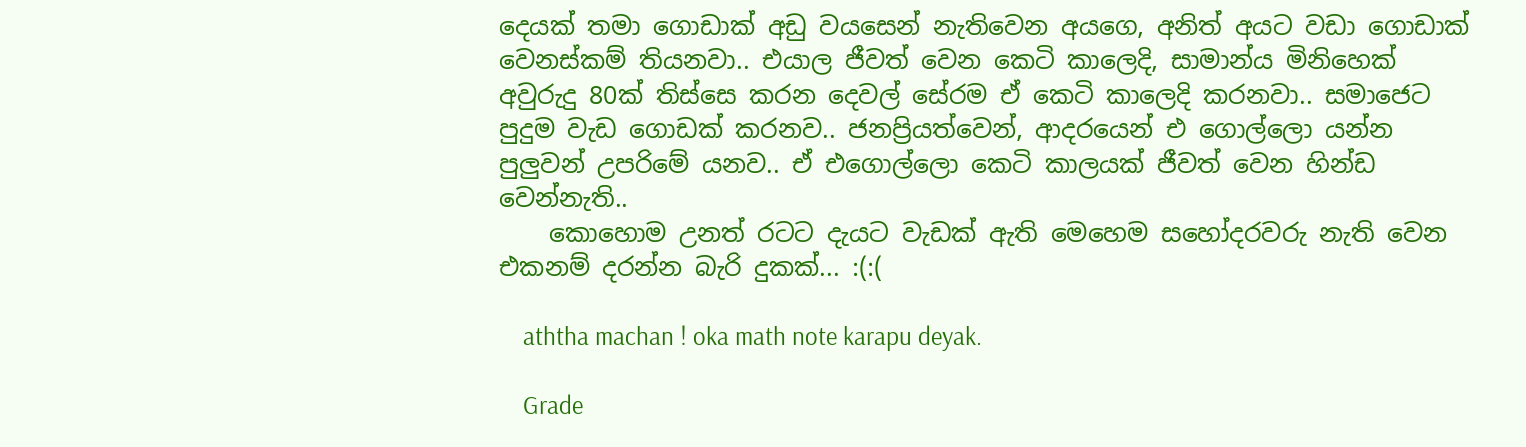දෙයක් තමා ගොඩාක් අඩු වයසෙන් නැතිවෙන අයගෙ, අනිත් අයට වඩා ගොඩාක් වෙනස්කම් තියනවා.. එයාල ජීවත් වෙන කෙටි කාලෙදි, සාමාන්ය මිනිහෙක් අවුරුදු 80ක් තිස්සෙ කරන දෙවල් සේරම ඒ කෙටි කාලෙදි කරනවා.. සමාජෙට පුදුම වැඩ ගොඩක් කරනව.. ජනප්‍රියත්වෙන්, ආදරයෙන් එ ගොල්ලො යන්න පුලුවන් උපරිමේ යනව.. ඒ එගොල්ලො කෙටි කාලයක් ජීවත් වෙන හින්ඩ වෙන්නැති..
    කොහොම උනත් රටට දැයට වැඩක් ඇති මෙහෙම සහෝදරවරු නැති වෙන එකනම් දරන්න බැරි දුකක්... :(:(

    aththa machan ! oka math note karapu deyak.

    Grade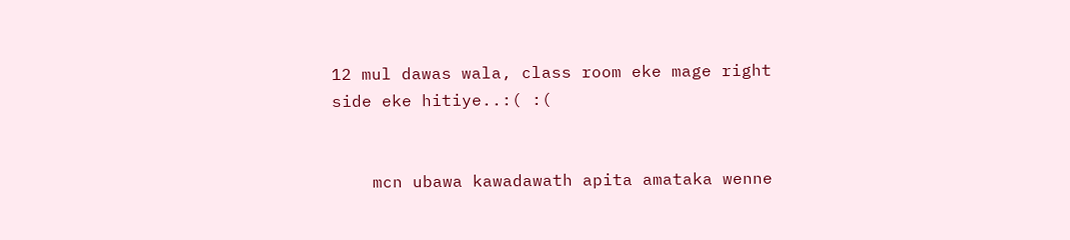12 mul dawas wala, class room eke mage right side eke hitiye..:( :(


    mcn ubawa kawadawath apita amataka wenne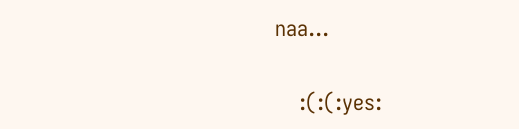naa...

    :(:(:yes: